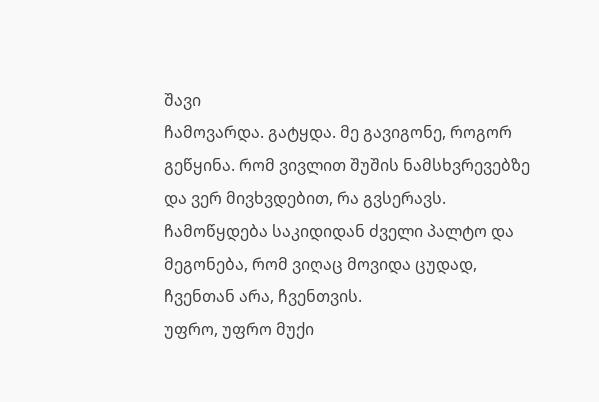შავი
ჩამოვარდა. გატყდა. მე გავიგონე, როგორ გეწყინა. რომ ვივლით შუშის ნამსხვრევებზე და ვერ მივხვდებით, რა გვსერავს. ჩამოწყდება საკიდიდან ძველი პალტო და მეგონება, რომ ვიღაც მოვიდა ცუდად, ჩვენთან არა, ჩვენთვის.
უფრო, უფრო მუქი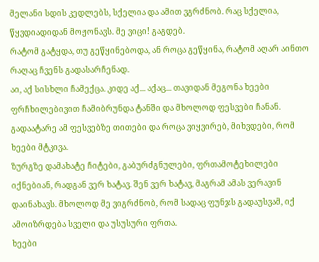მელანი სდის კედლებს, სქელია და ამით ვგრძნობ. რაც სქელია, წყვდიადიდან მოჟონავს. მე ვიცი! გაგდებ.
რატომ გატყდა, თუ გეწყინებოდა, ან როცა გეწყინა, რატომ აღარ აინთო რაღაც ჩვენს გადასარჩენად.
აი, აქ სისხლი ჩამექცა. კიდე აქ... აქაც... თავიდან მეგონა ხეები ფრჩხილებივით ჩამიბრუნდა ტანში და მხოლოდ ფესვები ჩანან. გადაატარე ამ ფესვებზე თითები და როცა ვიყვირებ, მიხვდები, რომ ხეები მტკივა.
ზურგზე დამახატე ჩიტები, გაბურძგნულები, ფრთამოტეხილები იქნებიან, რადგან ვერ ხატავ. შენ ვერ ხატავ, მაგრამ ამას ვერავინ დაინახავს. მხოლოდ მე ვიგრძნობ, რომ სადაც ფუნჯს გადაუსვამ, იქ ამოიზრდება სველი და უსუსური ფრთა.
ხეები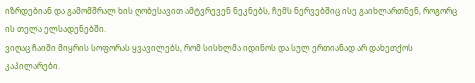იზრდებიან და გამომშრალ ხის ღობესავით ამტვრევენ ნეკნებს, ჩემს ნერვებშიც ისე გაიხლართნენ, როგორც ის თელა ელსადენებში.
ვიღაც ჩაიში მიყრის სოფორას ყვავილებს, რომ სისხლმა იდინოს და სულ ერთიანად არ დახეთქოს კაპილარები.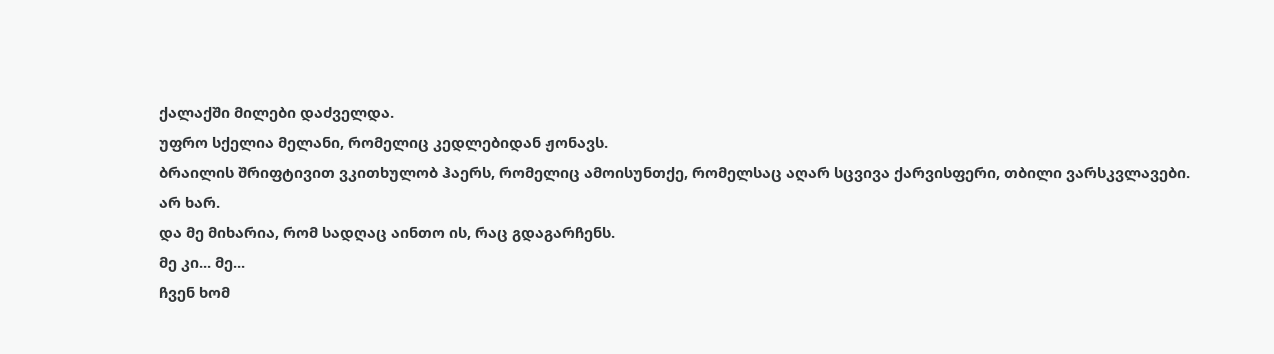ქალაქში მილები დაძველდა.
უფრო სქელია მელანი, რომელიც კედლებიდან ჟონავს.
ბრაილის შრიფტივით ვკითხულობ ჰაერს, რომელიც ამოისუნთქე, რომელსაც აღარ სცვივა ქარვისფერი, თბილი ვარსკვლავები.
არ ხარ.
და მე მიხარია, რომ სადღაც აინთო ის, რაც გდაგარჩენს.
მე კი... მე...
ჩვენ ხომ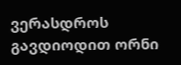ვერასდროს გავდიოდით ორნი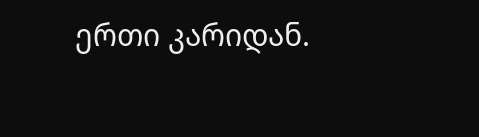ერთი კარიდან.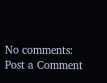No comments:
Post a Comment